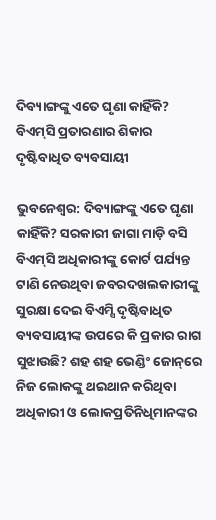ଦିବ୍ୟାଙ୍ଗଙ୍କୁ ଏତେ ଘୃଣା କାହିଁକି? ବିଏମ୍‌ସି ପ୍ରତାରଣାର ଶିକାର ଦୃଷ୍ଟିବାଧିତ ବ୍ୟବସାୟୀ

ଭୁବନେଶ୍ୱର: ଦିବ୍ୟାଙ୍ଗଙ୍କୁ ଏତେ ଘୃଣା କାହିଁକି? ସରକାରୀ ଜାଗା ମାଡ଼ି ବସି ବିଏମ୍‌ସି ଅଧିକାରୀଙ୍କୁ କୋର୍ଟ ପର୍ଯ୍ୟନ୍ତ ଟାଣି ନେଉଥିବା ଜବରଦଖଲକାରୀଙ୍କୁ ସୁରକ୍ଷା ଦେଇ ବିଏମ୍ସି ଦୃଷ୍ଟିବାଧିତ ବ୍ୟବସାୟୀଙ୍କ ଉପରେ କି ପ୍ରକାର ରାଗ ସୁଝାଉଛି? ଶହ ଶହ ଭେଣ୍ଡିଂ ଜୋନ୍‌ରେ ନିଜ ଲୋକଙ୍କୁ ଥଇଥାନ କରିଥିବା ଅଧିକାରୀ ଓ ଲୋକପ୍ରତିନିଧିମାନଙ୍କର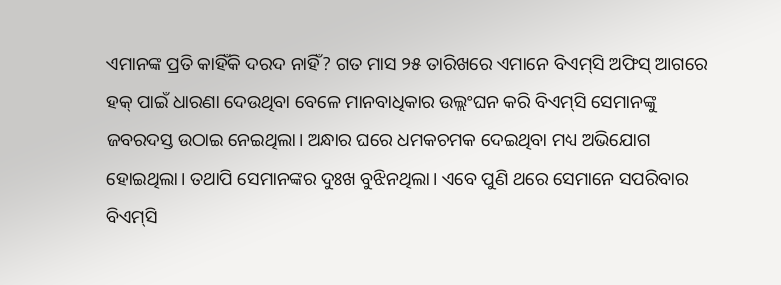ଏମାନଙ୍କ ପ୍ରତି କାହିଁକି ଦରଦ ନାହିଁ? ଗତ ମାସ ୨୫ ତାରିଖରେ ଏମାନେ ବିଏମ୍‌ସି ଅଫିସ୍‌ ଆଗରେ ହକ୍‌ ପାଇଁ ଧାରଣା ଦେଉଥିବା ବେଳେ ମାନବାଧିକାର ଉଲ୍ଲଂଘନ କରି ବିଏମ୍‌ସି ସେମାନଙ୍କୁ ଜବରଦସ୍ତ ଉଠାଇ ନେଇଥିଲା। ଅନ୍ଧାର ଘରେ ଧମକଚମକ ଦେଇଥିବା ମଧ୍ୟ ଅଭିଯୋଗ ହୋଇଥିଲା। ତଥାପି ସେମାନଙ୍କର ଦୁଃଖ ବୁଝିନଥିଲା। ଏବେ ପୁଣି ଥରେ ସେମାନେ ସପରିବାର ବିଏମ୍‌ସି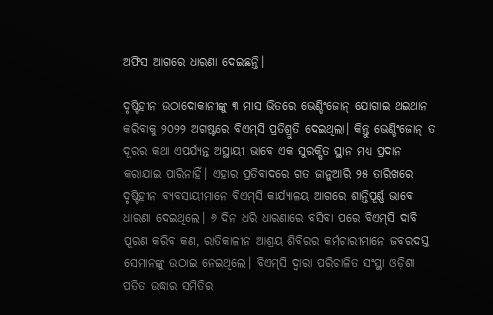ଅଫିସ ଆଗରେ ଧାରଣା ଦେଇଛନ୍ତି।

ଦୃଷ୍ଟିହୀନ ଉଠାଦୋକାନୀଙ୍କୁ ୩ ମାସ ଭିତରେ ଭେଣ୍ଡିଂଜୋନ୍‌ ଯୋଗାଇ ଥଇଥାନ କରିବାକୁ ୨୦୨୨ ଅଗଷ୍ଟରେ ବିଏମ୍‌ସି ପ୍ରତିଶ୍ରୁତି ଦେଇଥିଲା। କିନ୍ତୁ ଭେଣ୍ଡିଂଜୋନ୍‌ ତ ଦୂରର କଥା ଏପର୍ଯ୍ୟନ୍ତ ଅସ୍ଥାୟୀ ଭାବେ ଏକ ସୁରକ୍ଷିତ ସ୍ଥାନ ମଧ୍ୟ ପ୍ରଦାନ କରାଯାଇ ପାରିନାହିଁ। ଏହାର ପ୍ରତିବାଦରେ ଗତ ଜାନୁଆରି ୨୫ ତାରିଖରେ ଦୃଷ୍ଟିହୀନ ବ୍ୟବସାୟୀମାନେ ବିଏମ୍‌ସି କାର୍ଯ୍ୟାଳୟ ଆଗରେ ଶାନ୍ତିପୂର୍ଣ୍ଣ ଭାବେ ଧାରଣା ଦେଇଥିଲେ। ୬ ଦିନ ଧରି ଧାରଣାରେ ବସିବା ପରେ ବିଏମ୍‌ସି ଦାବି ପୂରଣ କରିବ କଣ, ରାତିକାଳୀନ ଆଶ୍ରୟ ଶିବିରର କର୍ମଚାରୀମାନେ ଜବରଦସ୍ତ ସେମାନଙ୍କୁ ଉଠାଇ ନେଇଥିଲେ। ବିଏମ୍‌ସି ଦ୍ୱାରା ପରିଚାଳିତ ସଂସ୍ଥା ଓଡ଼ିଶା ପତିତ ଉଦ୍ଧାର ସମିତିର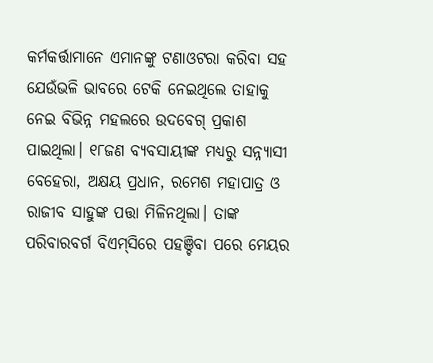କର୍ମକର୍ତ୍ତାମାନେ ଏମାନଙ୍କୁ ଟଣାଓଟରା କରିବା ସହ ଯେଉଁଭଳି ଭାବରେ ଟେକି ନେଇଥିଲେ ତାହାକୁ ନେଇ ବିଭିନ୍ନ ମହଲରେ ଉଦବେଗ୍‌ ପ୍ରକାଶ ପାଇଥିଲା। ୧୮ଜଣ ବ୍ୟବସାୟୀଙ୍କ ମଧ୍ୟରୁ ସନ୍ନ୍ୟାସୀ ବେହେରା, ଅକ୍ଷୟ ପ୍ରଧାନ, ରମେଶ ମହାପାତ୍ର ଓ ରାଜୀବ ସାହୁଙ୍କ ପତ୍ତା ମିଳିନଥିଲା। ତାଙ୍କ ପରିବାରବର୍ଗ ବିଏମ୍‌ସିରେ ପହଞ୍ଚିବା ପରେ ମେୟର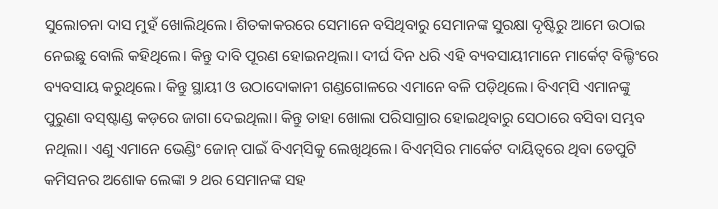ସୁଲୋଚନା ଦାସ ମୁହଁ ଖୋଲିଥିଲେ। ଶିତକାକରରେ ସେମାନେ ବସିଥିବାରୁ ସେମାନଙ୍କ ସୁରକ୍ଷା ଦୃଷ୍ଟିରୁ ଆମେ ଉଠାଇ ନେଇଛୁ ବୋଲି କହିଥିଲେ। କିନ୍ତୁ ଦାବି ପୂରଣ ହୋଇନଥିଲା। ଦୀର୍ଘ ଦିନ ଧରି ଏହି ବ୍ୟବସାୟୀମାନେ ମାର୍କେଟ୍‌ ବିଲ୍ଡିଂରେ ବ୍ୟବସାୟ କରୁଥିଲେ। କିନ୍ତୁ ସ୍ଥାୟୀ ଓ ଉଠାଦୋକାନୀ ଗଣ୍ଡଗୋଳରେ ଏମାନେ ବଳି ପଡ଼ିଥିଲେ। ବିଏମ୍‌ସି ଏମାନଙ୍କୁ ପୁରୁଣା ବସ୍‌ଷ୍ଟାଣ୍ଡ କଡ଼ରେ ଜାଗା ଦେଇଥିଲା। କିନ୍ତୁ ତାହା ଖୋଲା ପରିସାଗ୍ରାର ହୋଇଥିବାରୁ ସେଠାରେ ବସିବା ସମ୍ଭବ ନଥିଲା। ଏଣୁ ଏମାନେ ଭେଣ୍ଡିଂ ଜୋନ୍‌ ପାଇଁ ବିଏମ୍‌ସିକୁ ଲେଖିଥିଲେ। ବିଏମ୍‌ସିର ମାର୍କେଟ ଦାୟିତ୍ବରେ ଥିବା ଡେପୁଟି କମିସନର ଅଶୋକ ଲେଙ୍କା ୨ ଥର ସେମାନଙ୍କ ସହ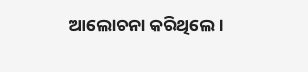ଆଲୋଚନା କରିଥିଲେ।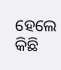ହେଲେ କିଛି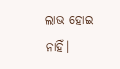ଲାଭ ହୋଇ ନାହିଁ।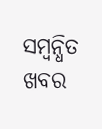ସମ୍ବନ୍ଧିତ ଖବର